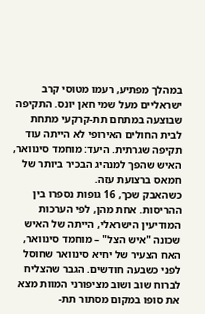במהלך מפתיע, רעמו מטוסי קרב ישראליים מעל שמי חאן יונס. התקיפה שבוצעה במתחם תת-קרקעי מתחת לבית החולים האירופי לא הייתה עוד תקיפה שגרתית. היעד: מוחמד סינוואר, האיש שהפך למנהיג הבכיר ביותר של חמאס ברצועת עזה.
כשהאבק שכך, 16 גופות נספרו בין ההריסות. אחת מהן, לפי הערכות המודיעין הישראלי, הייתה של האיש שכונה "איש הצל" – מוחמד סינוואר, האח הצעיר של יחיא סינוואר שחוסל לפני כשבעה חודשים. הגבר שהצליח לברוח שוב ושוב מציפורני המוות מצא את סופו במקום מסתור תת-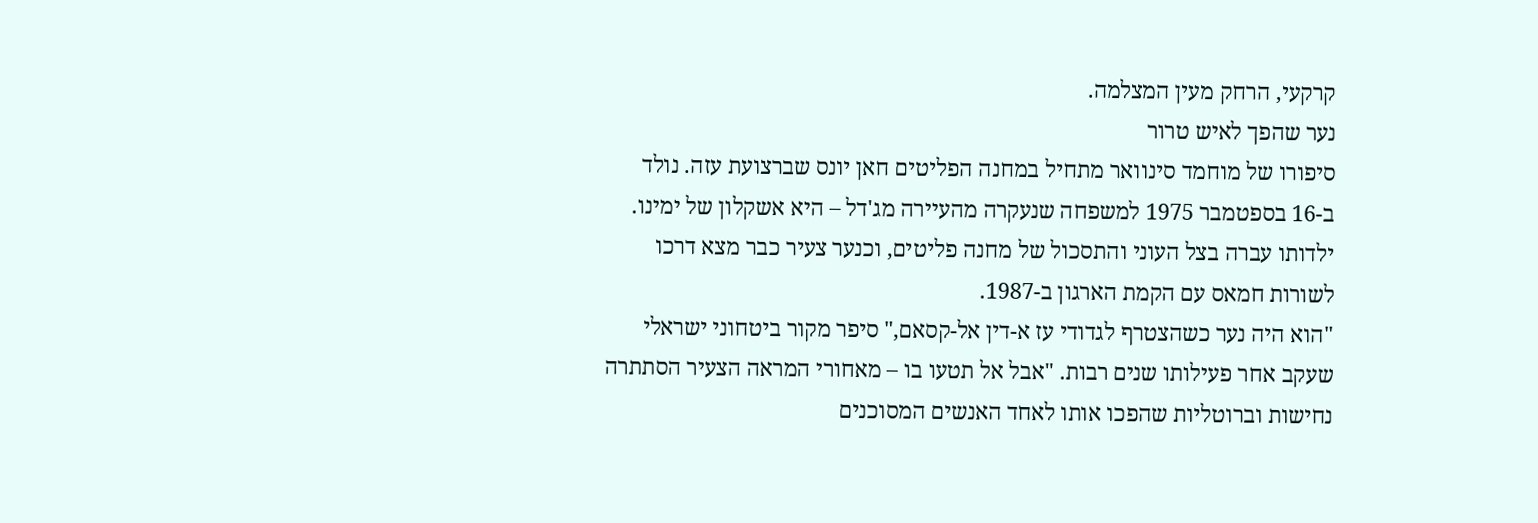קרקעי, הרחק מעין המצלמה.
נער שהפך לאיש טרור
סיפורו של מוחמד סינוואר מתחיל במחנה הפליטים חאן יונס שברצועת עזה. נולד ב-16 בספטמבר 1975 למשפחה שנעקרה מהעיירה מג'דל – היא אשקלון של ימינו. ילדותו עברה בצל העוני והתסכול של מחנה פליטים, וכנער צעיר כבר מצא דרכו לשורות חמאס עם הקמת הארגון ב-1987.
"הוא היה נער כשהצטרף לגדודי עז א-דין אל-קסאם," סיפר מקור ביטחוני ישראלי שעקב אחר פעילותו שנים רבות. "אבל אל תטעו בו – מאחורי המראה הצעיר הסתתרה נחישות וברוטליות שהפכו אותו לאחד האנשים המסוכנים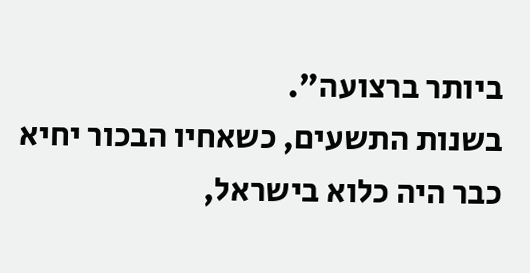ביותר ברצועה".
בשנות התשעים, כשאחיו הבכור יחיא כבר היה כלוא בישראל,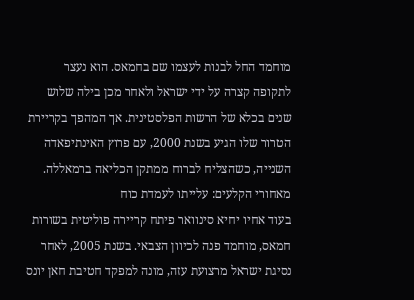מוחמד החל לבנות לעצמו שם בחמאס. הוא נעצר לתקופה קצרה על ידי ישראל ולאחר מכן בילה שלוש שנים בכלא של הרשות הפלסטינית. אך המהפך בקריירת הטרור שלו הגיע בשנת 2000, עם פרוץ האינתיפאדה השנייה, כשהצליח לברוח ממתקן הכליאה ברמאללה.
מאחורי הקלעים: עלייתו לעמדת כוח
בעוד אחיו יחיא סינוואר פיתח קריירה פוליטית בשורות חמאס, מוחמד פנה לכיוון הצבאי. בשנת 2005, לאחר נסיגת ישראל מרצועת עזה, מונה למפקד חטיבת חאן יונס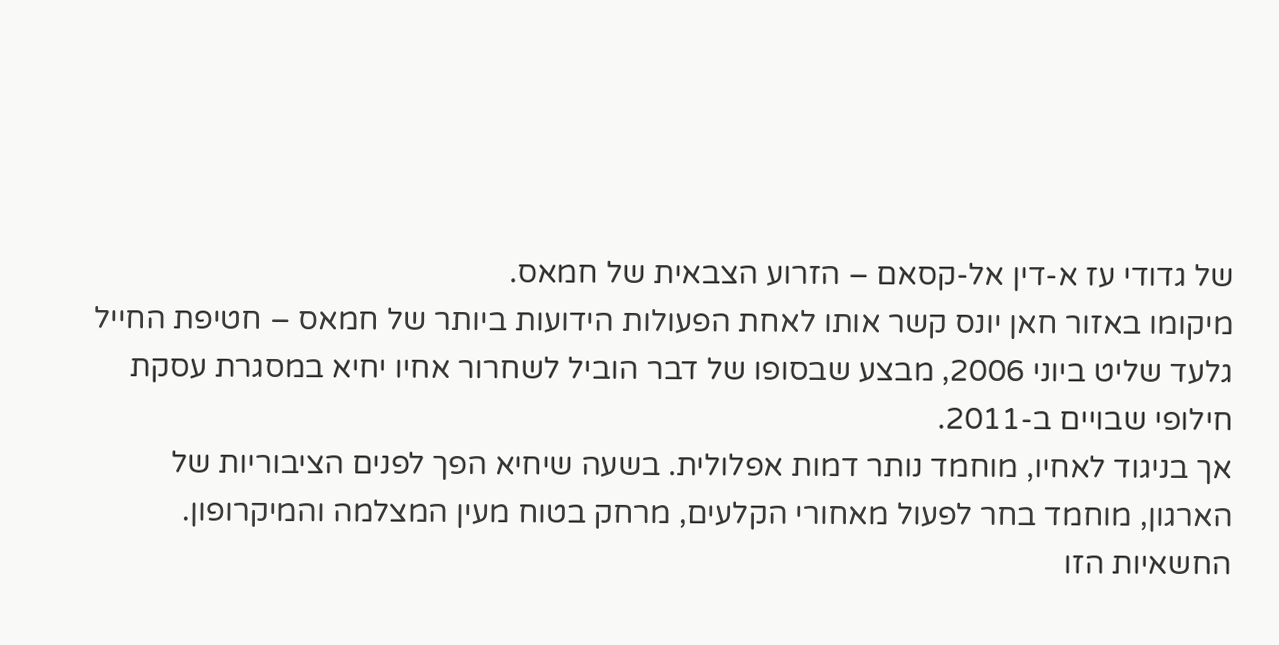של גדודי עז א-דין אל-קסאם – הזרוע הצבאית של חמאס.
מיקומו באזור חאן יונס קשר אותו לאחת הפעולות הידועות ביותר של חמאס – חטיפת החייל גלעד שליט ביוני 2006, מבצע שבסופו של דבר הוביל לשחרור אחיו יחיא במסגרת עסקת חילופי שבויים ב-2011.
אך בניגוד לאחיו, מוחמד נותר דמות אפלולית. בשעה שיחיא הפך לפנים הציבוריות של הארגון, מוחמד בחר לפעול מאחורי הקלעים, מרחק בטוח מעין המצלמה והמיקרופון. החשאיות הזו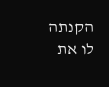הקנתה לו את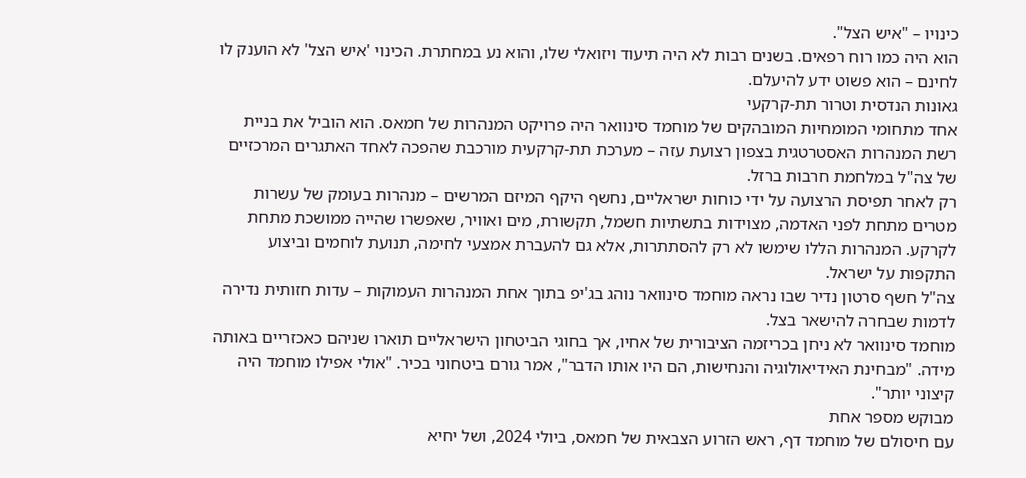כינויו – "איש הצל".
הוא היה כמו רוח רפאים. בשנים רבות לא היה תיעוד ויזואלי שלו, והוא נע במחתרת. הכינוי 'איש הצל' לא הוענק לו לחינם – הוא פשוט ידע להיעלם.
גאונות הנדסית וטרור תת-קרקעי
אחד מתחומי המומחיות המובהקים של מוחמד סינוואר היה פרויקט המנהרות של חמאס. הוא הוביל את בניית רשת המנהרות האסטרטגית בצפון רצועת עזה – מערכת תת-קרקעית מורכבת שהפכה לאחד האתגרים המרכזיים של צה"ל במלחמת חרבות ברזל.
רק לאחר תפיסת הרצועה על ידי כוחות ישראליים, נחשף היקף המיזם המרשים – מנהרות בעומק של עשרות מטרים מתחת לפני האדמה, מצוידות בתשתיות חשמל, תקשורת, מים ואוויר, שאפשרו שהייה ממושכת מתחת לקרקע. המנהרות הללו שימשו לא רק להסתתרות, אלא גם להעברת אמצעי לחימה, תנועת לוחמים וביצוע התקפות על ישראל.
צה"ל חשף סרטון נדיר שבו נראה מוחמד סינוואר נוהג בג'יפ בתוך אחת המנהרות העמוקות – עדות חזותית נדירה לדמות שבחרה להישאר בצל.
מוחמד סינוואר לא ניחן בכריזמה הציבורית של אחיו, אך בחוגי הביטחון הישראליים תוארו שניהם כאכזריים באותה מידה. "מבחינת האידיאולוגיה והנחישות, הם היו אותו הדבר", אמר גורם ביטחוני בכיר. "אולי אפילו מוחמד היה קיצוני יותר".
מבוקש מספר אחת
עם חיסולם של מוחמד דף, ראש הזרוע הצבאית של חמאס, ביולי 2024, ושל יחיא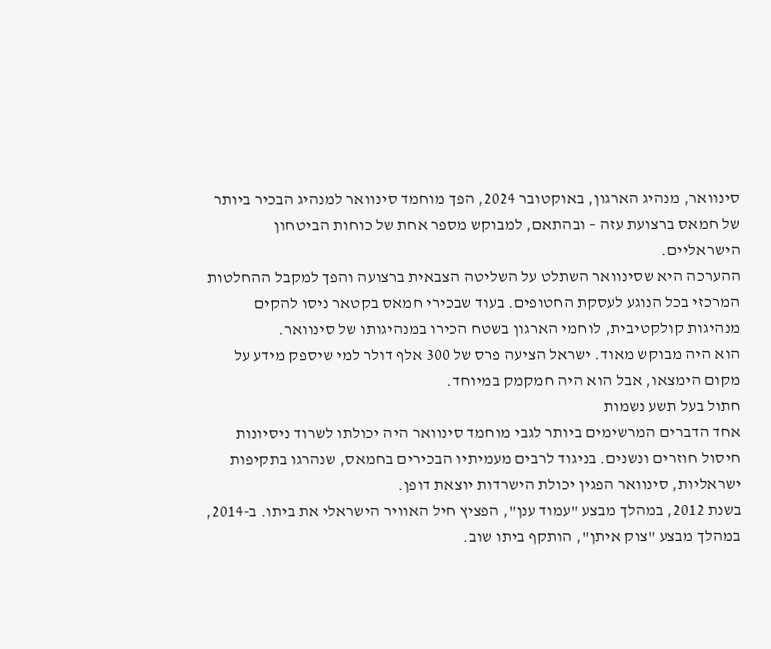סינוואר, מנהיג הארגון, באוקטובר 2024, הפך מוחמד סינוואר למנהיג הבכיר ביותר של חמאס ברצועת עזה – ובהתאם, למבוקש מספר אחת של כוחות הביטחון הישראליים.
ההערכה היא שסינוואר השתלט על השליטה הצבאית ברצועה והפך למקבל ההחלטות המרכזי בכל הנוגע לעסקת החטופים. בעוד שבכירי חמאס בקטאר ניסו להקים מנהיגות קולקטיבית, לוחמי הארגון בשטח הכירו במנהיגותו של סינוואר.
הוא היה מבוקש מאוד. ישראל הציעה פרס של 300 אלף דולר למי שיספק מידע על מקום הימצאו, אבל הוא היה חמקמק במיוחד.
חתול בעל תשע נשמות
אחד הדברים המרשימים ביותר לגבי מוחמד סינוואר היה יכולתו לשרוד ניסיונות חיסול חוזרים ונשנים. בניגוד לרבים מעמיתיו הבכירים בחמאס, שנהרגו בתקיפות ישראליות, סינוואר הפגין יכולת הישרדות יוצאת דופן.
בשנת 2012, במהלך מבצע "עמוד ענן", הפציץ חיל האוויר הישראלי את ביתו. ב-2014, במהלך מבצע "צוק איתן", הותקף ביתו שוב.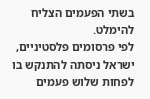בשתי הפעמים הצליח להימלט.
לפי פרסומים פלסטיניים, ישראל ניסתה להתנקש בו לפחות שלוש פעמים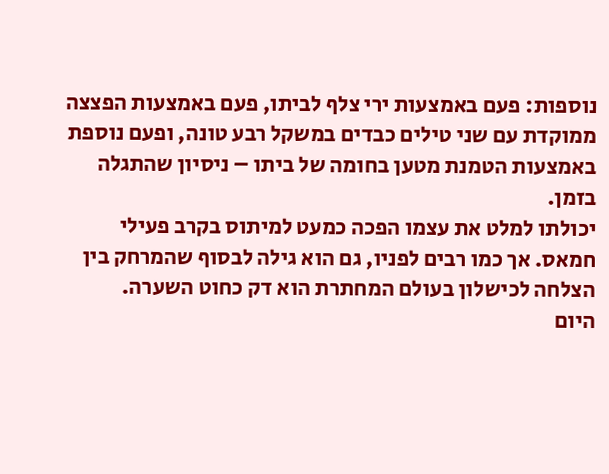נוספות: פעם באמצעות ירי צלף לביתו, פעם באמצעות הפצצה ממוקדת עם שני טילים כבדים במשקל רבע טונה, ופעם נוספת באמצעות הטמנת מטען בחומה של ביתו – ניסיון שהתגלה בזמן.
יכולתו למלט את עצמו הפכה כמעט למיתוס בקרב פעילי חמאס. אך כמו רבים לפניו, גם הוא גילה לבסוף שהמרחק בין הצלחה לכישלון בעולם המחתרת הוא דק כחוט השערה.
היום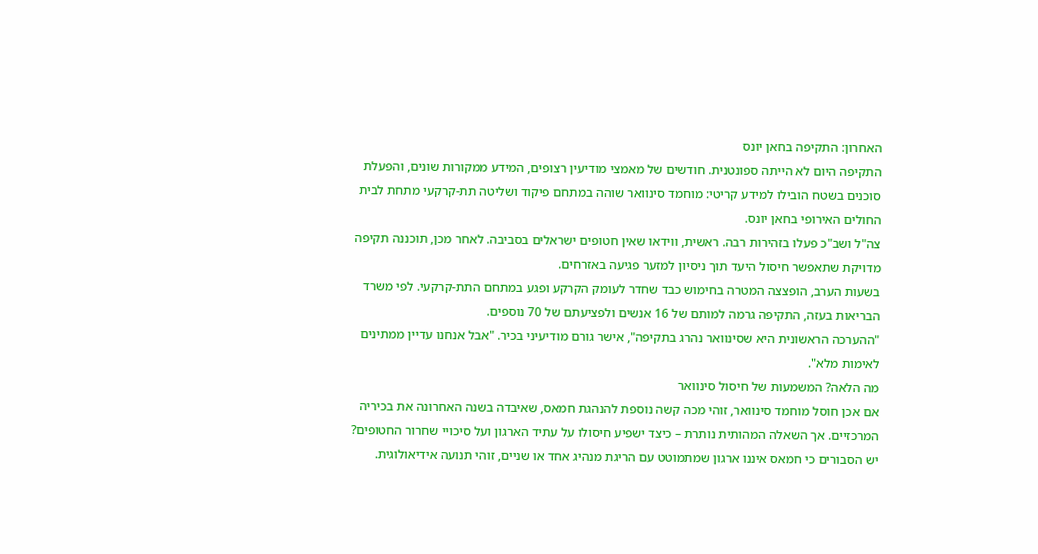האחרון: התקיפה בחאן יונס
התקיפה היום לא הייתה ספונטנית. חודשים של מאמצי מודיעין רצופים, המידע ממקורות שונים, והפעלת סוכנים בשטח הובילו למידע קריטי: מוחמד סינוואר שוהה במתחם פיקוד ושליטה תת-קרקעי מתחת לבית החולים האירופי בחאן יונס.
צה"ל ושב"כ פעלו בזהירות רבה. ראשית, ווידאו שאין חטופים ישראלים בסביבה. לאחר מכן, תוכננה תקיפה מדויקת שתאפשר חיסול היעד תוך ניסיון למזער פגיעה באזרחים.
בשעות הערב, הופצצה המטרה בחימוש כבד שחדר לעומק הקרקע ופגע במתחם התת-קרקעי. לפי משרד הבריאות בעזה, התקיפה גרמה למותם של 16 אנשים ולפציעתם של 70 נוספים.
"ההערכה הראשונית היא שסינוואר נהרג בתקיפה", אישר גורם מודיעיני בכיר. "אבל אנחנו עדיין ממתינים לאימות מלא".
מה הלאה? המשמעות של חיסול סינוואר
אם אכן חוסל מוחמד סינוואר, זוהי מכה קשה נוספת להנהגת חמאס, שאיבדה בשנה האחרונה את בכיריה המרכזיים. אך השאלה המהותית נותרת – כיצד ישפיע חיסולו על עתיד הארגון ועל סיכויי שחרור החטופים?
יש הסבורים כי חמאס איננו ארגון שמתמוטט עם הריגת מנהיג אחד או שניים, זוהי תנועה אידיאולוגית.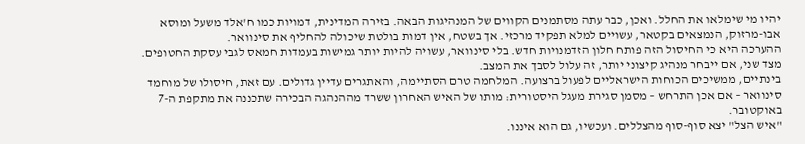יהיו מי שימלאו את החלל. ואכן, כבר עתה מסתמנים הקווים של המנהיגות הבאה. בזירה המדינית, דמויות כמו ח'אלד משעל ומוסא אבו-מרזוק, הנמצאים בקטאר, עשויים למלא תפקיד מרכזי. אך בשטח, אין דמות בולטת שיכולה להחליף את סינוואר.
ההערכה היא כי החיסול הזה פותח חלון הזדמנויות חדש. בלי סינוואר, עשויה להיות יותר גמישות בעמדות חמאס לגבי עסקת החטופים. מצד שני, אם ייבחר מנהיג קיצוני יותר, זה עלול לסבך את המצב.
בינתיים, ממשיכים הכוחות הישראליים לפעול ברצועה. המלחמה טרם הסתיימה, והאתגרים עדיין גדולים. עם זאת, חיסולו של מוחמד סינוואר – אם אכן התרחש – מסמן סגירת מעגל היסטורית: מותו של האיש האחרון ששרד מההנהגה הבכירה שתכננה את מתקפת ה-7 באוקטובר.
"איש הצל" יצא סוף-סוף מהצללים. ועכשיו, גם הוא איננו.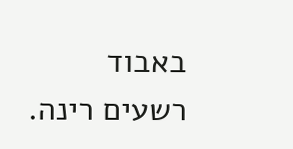באבוד רשעים רינה.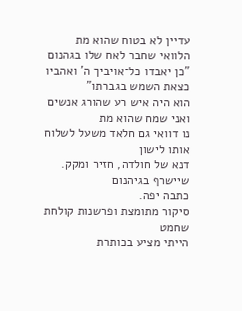עדיין לא בטוח שהוא מת
הלוואי שחבר לאח שלו בגהנום
"כן יאבדו כל־אויביך ה' ואהביו כצאת השמש בגברתו"
הוא היה איש רע שהורג אנשים ואני שמח שהוא מת
נו דוואי גם חלאד משעל לשלוח אותו לישון
דנא של חולדה, חזיר ומקק. שיישרף בגיהנום
כתבה יפה.
סיקור מתומצת ופרשנות קולחת
שחמט
הייתי מציע בכותרת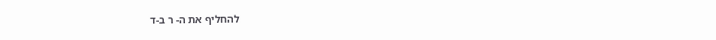להחליף את ה- ר ב-ד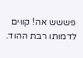פששש אה! קווים לדמותו רבת ההוד.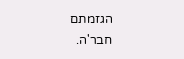הגזמתם חבר'ה.